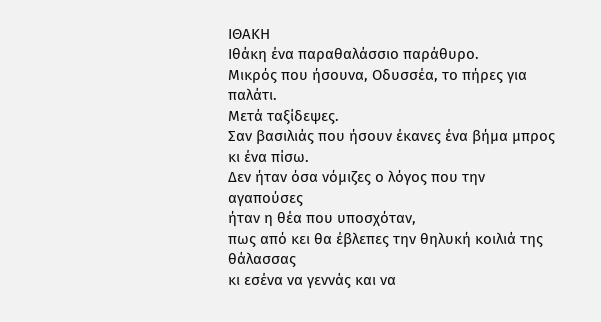ΙΘΑΚΗ
Ιθάκη ένα παραθαλάσσιο παράθυρο.
Μικρός που ήσουνα, Οδυσσέα, το πήρες για παλάτι.
Μετά ταξίδεψες.
Σαν βασιλιάς που ήσουν έκανες ένα βήμα μπρος κι ένα πίσω.
Δεν ήταν όσα νόμιζες ο λόγος που την αγαπούσες
ήταν η θέα που υποσχόταν,
πως από κει θα έβλεπες την θηλυκή κοιλιά της θάλασσας
κι εσένα να γεννάς και να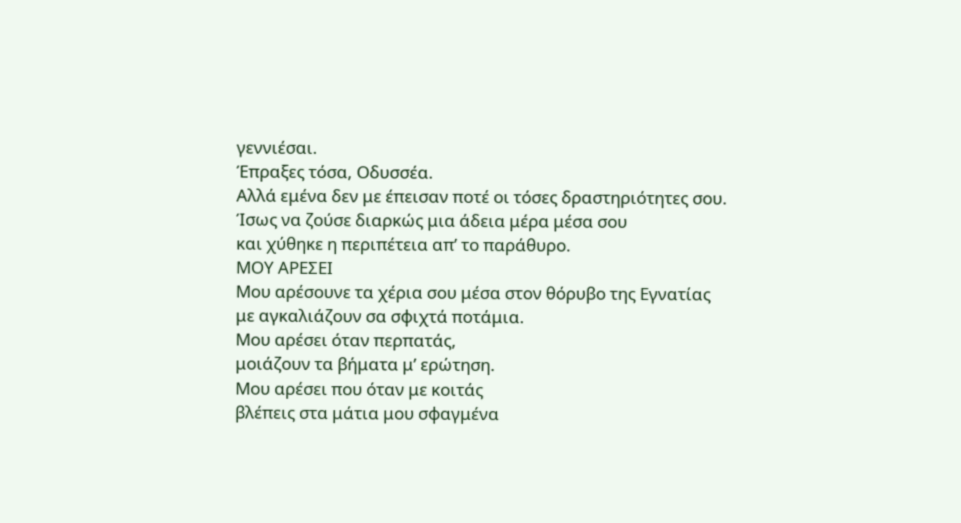γεννιέσαι.
Έπραξες τόσα, Οδυσσέα.
Αλλά εμένα δεν με έπεισαν ποτέ οι τόσες δραστηριότητες σου.
Ίσως να ζούσε διαρκώς μια άδεια μέρα μέσα σου
και χύθηκε η περιπέτεια απ’ το παράθυρο.
ΜΟΥ ΑΡΕΣΕΙ
Μου αρέσουνε τα χέρια σου μέσα στον θόρυβο της Εγνατίας
με αγκαλιάζουν σα σφιχτά ποτάμια.
Μου αρέσει όταν περπατάς,
μοιάζουν τα βήματα μ’ ερώτηση.
Μου αρέσει που όταν με κοιτάς
βλέπεις στα μάτια μου σφαγμένα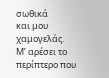σωθικά
και μου χαμογελάς.
Μ’ αρέσει το περίπτερο που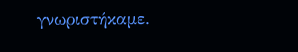γνωριστήκαμε.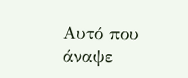Αυτό που άναψε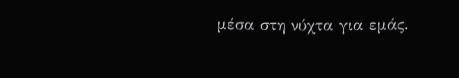μέσα στη νύχτα για εμάς.